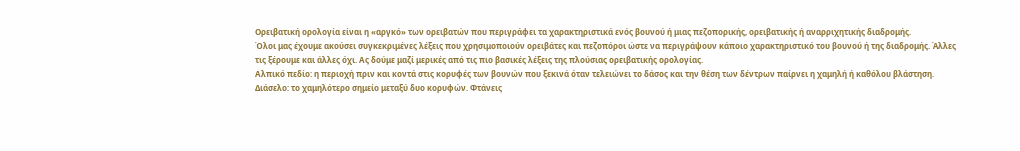Ορειβατική ορολογία είναι η «αργκό» των ορειβατών που περιγράφει τα χαρακτηριστικά ενός βουνού ή μιας πεζοπορικής, ορειβατικής ή αναρριχητικής διαδρομής.
Όλοι μας έχουμε ακούσει συγκεκριμένες λέξεις που χρησιμοποιούν ορειβάτες και πεζοπόροι ώστε να περιγράψουν κάποιο χαρακτηριστικό του βουνού ή της διαδρομής. Άλλες τις ξέρουμε και άλλες όχι. Ας δούμε μαζί μερικές από τις πιο βασικές λέξεις της πλούσιας ορειβατικής ορολογίας.
Αλπικό πεδίο: η περιοχή πριν και κοντά στις κορυφές των βουνών που ξεκινά όταν τελειώνει το δάσος και την θέση των δέντρων παίρνει η χαμηλή ή καθόλου βλάστηση.
Διάσελο: το χαμηλότερο σημείο μεταξύ δυο κορυφών. Φτάνεις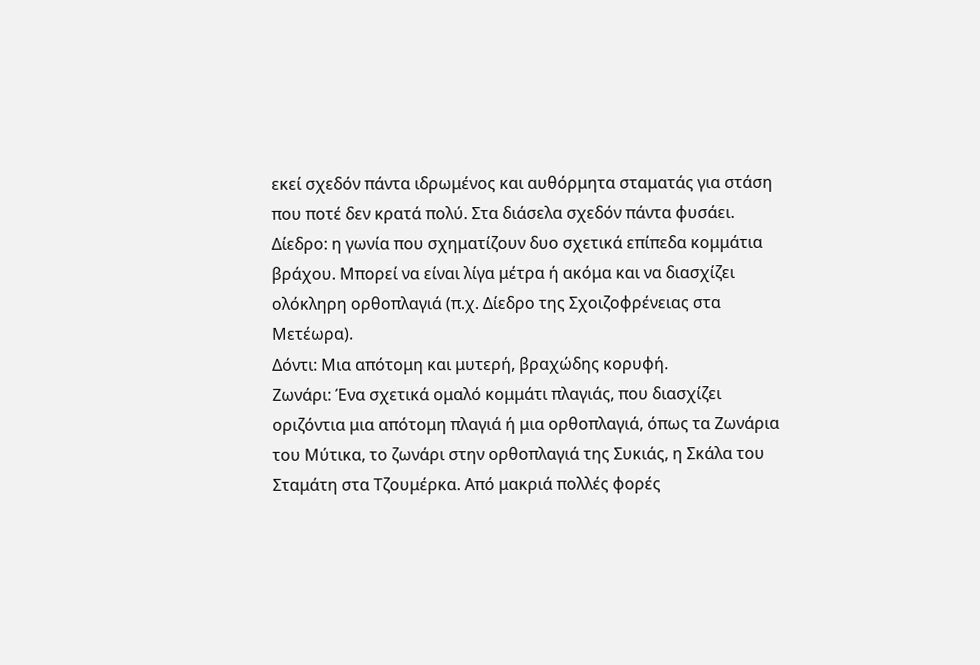εκεί σχεδόν πάντα ιδρωμένος και αυθόρμητα σταματάς για στάση που ποτέ δεν κρατά πολύ. Στα διάσελα σχεδόν πάντα φυσάει.
Δίεδρο: η γωνία που σχηματίζουν δυο σχετικά επίπεδα κομμάτια βράχου. Μπορεί να είναι λίγα μέτρα ή ακόμα και να διασχίζει ολόκληρη ορθοπλαγιά (π.χ. Δίεδρο της Σχοιζοφρένειας στα Μετέωρα).
Δόντι: Μια απότομη και μυτερή, βραχώδης κορυφή.
Ζωνάρι: Ένα σχετικά ομαλό κομμάτι πλαγιάς, που διασχίζει οριζόντια μια απότομη πλαγιά ή μια ορθοπλαγιά, όπως τα Ζωνάρια του Μύτικα, το ζωνάρι στην ορθοπλαγιά της Συκιάς, η Σκάλα του Σταμάτη στα Τζουμέρκα. Από μακριά πολλές φορές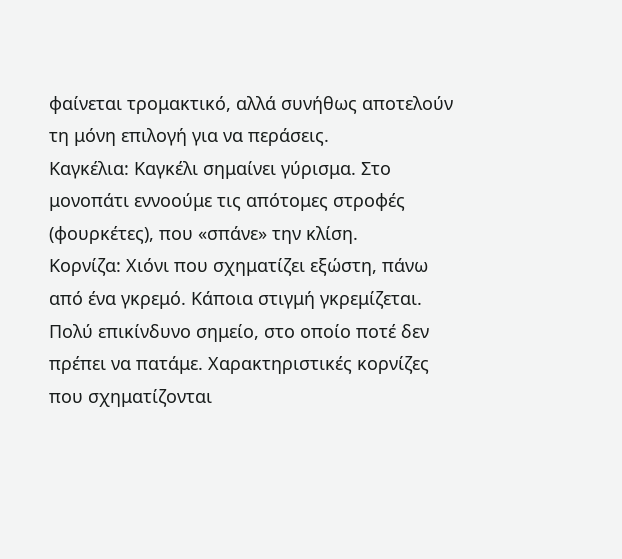φαίνεται τρομακτικό, αλλά συνήθως αποτελούν τη μόνη επιλογή για να περάσεις.
Καγκέλια: Καγκέλι σημαίνει γύρισμα. Στο μονοπάτι εννοούμε τις απότομες στροφές (φουρκέτες), που «σπάνε» την κλίση.
Κορνίζα: Χιόνι που σχηματίζει εξώστη, πάνω από ένα γκρεμό. Κάποια στιγμή γκρεμίζεται. Πολύ επικίνδυνο σημείο, στο οποίο ποτέ δεν πρέπει να πατάμε. Χαρακτηριστικές κορνίζες που σχηματίζονται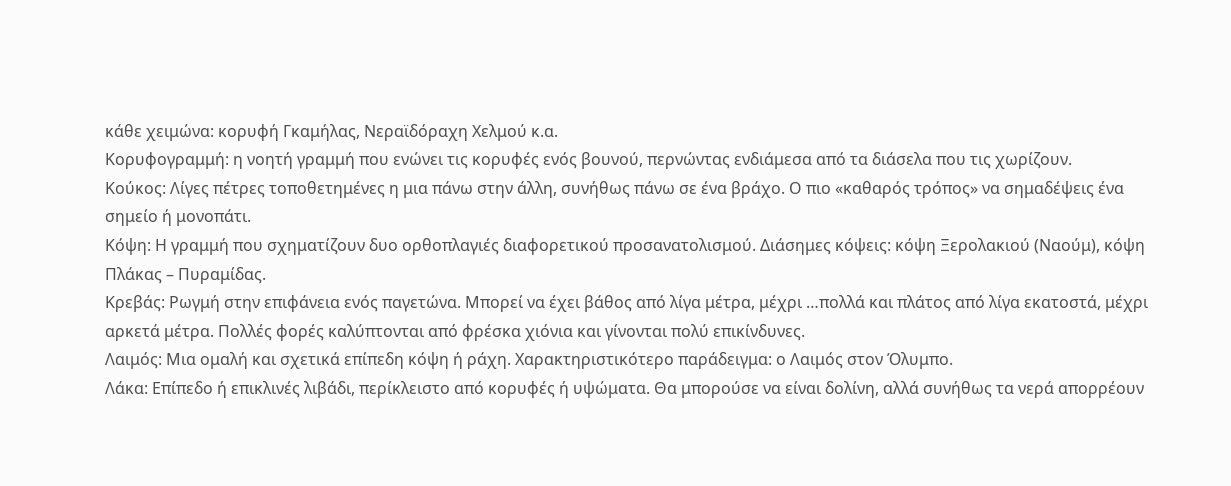κάθε χειμώνα: κορυφή Γκαμήλας, Νεραϊδόραχη Χελμού κ.α.
Κορυφογραμμή: η νοητή γραμμή που ενώνει τις κορυφές ενός βουνού, περνώντας ενδιάμεσα από τα διάσελα που τις χωρίζουν.
Κούκος: Λίγες πέτρες τοποθετημένες η μια πάνω στην άλλη, συνήθως πάνω σε ένα βράχο. Ο πιο «καθαρός τρόπος» να σημαδέψεις ένα σημείο ή μονοπάτι.
Κόψη: Η γραμμή που σχηματίζουν δυο ορθοπλαγιές διαφορετικού προσανατολισμού. Διάσημες κόψεις: κόψη Ξερολακιού (Ναούμ), κόψη Πλάκας – Πυραμίδας.
Κρεβάς: Ρωγμή στην επιφάνεια ενός παγετώνα. Μπορεί να έχει βάθος από λίγα μέτρα, μέχρι …πολλά και πλάτος από λίγα εκατοστά, μέχρι αρκετά μέτρα. Πολλές φορές καλύπτονται από φρέσκα χιόνια και γίνονται πολύ επικίνδυνες.
Λαιμός: Μια ομαλή και σχετικά επίπεδη κόψη ή ράχη. Χαρακτηριστικότερο παράδειγμα: ο Λαιμός στον Όλυμπο.
Λάκα: Επίπεδο ή επικλινές λιβάδι, περίκλειστο από κορυφές ή υψώματα. Θα μπορούσε να είναι δολίνη, αλλά συνήθως τα νερά απορρέουν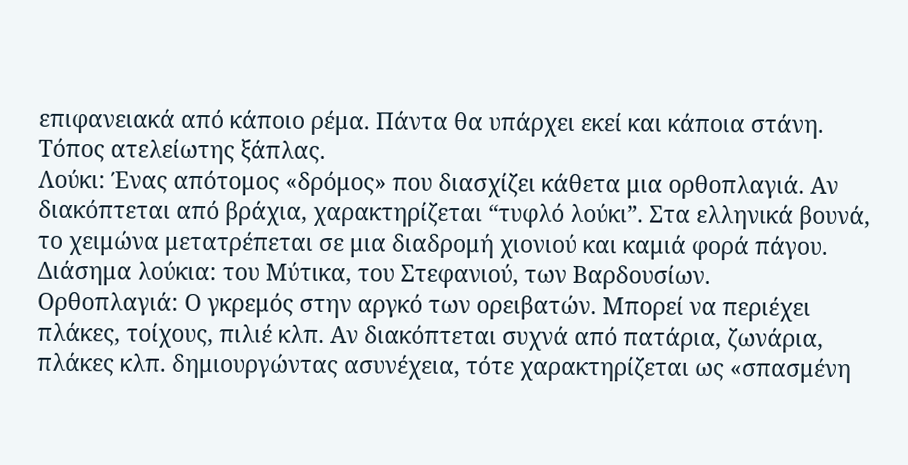επιφανειακά από κάποιο ρέμα. Πάντα θα υπάρχει εκεί και κάποια στάνη. Τόπος ατελείωτης ξάπλας.
Λούκι: Ένας απότομος «δρόμος» που διασχίζει κάθετα μια ορθοπλαγιά. Αν διακόπτεται από βράχια, χαρακτηρίζεται “τυφλό λούκι”. Στα ελληνικά βουνά, το χειμώνα μετατρέπεται σε μια διαδρομή χιονιού και καμιά φορά πάγου. Διάσημα λούκια: του Μύτικα, του Στεφανιού, των Βαρδουσίων.
Ορθοπλαγιά: Ο γκρεμός στην αργκό των ορειβατών. Μπορεί να περιέχει πλάκες, τοίχους, πιλιέ κλπ. Αν διακόπτεται συχνά από πατάρια, ζωνάρια, πλάκες κλπ. δημιουργώντας ασυνέχεια, τότε χαρακτηρίζεται ως «σπασμένη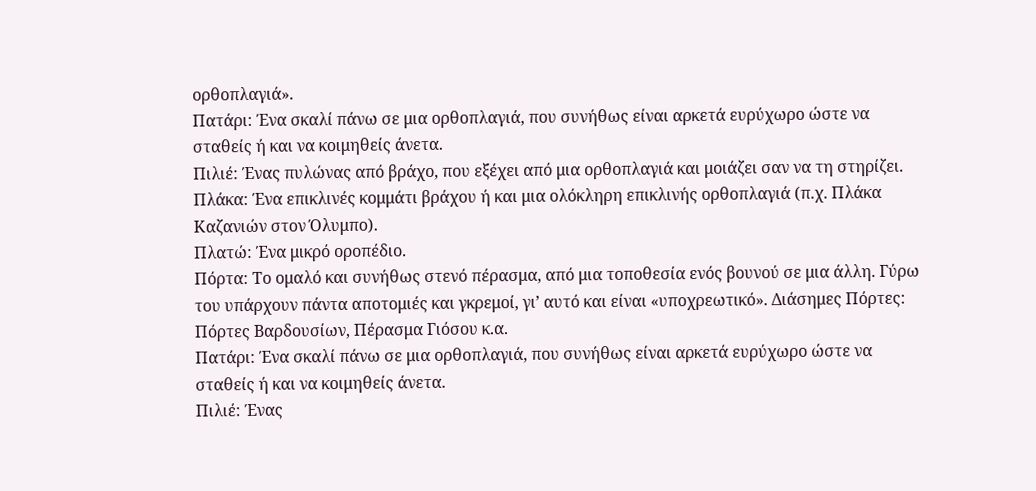ορθοπλαγιά».
Πατάρι: Ένα σκαλί πάνω σε μια ορθοπλαγιά, που συνήθως είναι αρκετά ευρύχωρο ώστε να σταθείς ή και να κοιμηθείς άνετα.
Πιλιέ: Ένας πυλώνας από βράχο, που εξέχει από μια ορθοπλαγιά και μοιάζει σαν να τη στηρίζει.
Πλάκα: Ένα επικλινές κομμάτι βράχου ή και μια ολόκληρη επικλινής ορθοπλαγιά (π.χ. Πλάκα Καζανιών στον Όλυμπο).
Πλατώ: Ένα μικρό οροπέδιο.
Πόρτα: Το ομαλό και συνήθως στενό πέρασμα, από μια τοποθεσία ενός βουνού σε μια άλλη. Γύρω του υπάρχουν πάντα αποτομιές και γκρεμοί, γι’ αυτό και είναι «υποχρεωτικό». Διάσημες Πόρτες: Πόρτες Βαρδουσίων, Πέρασμα Γιόσου κ.α.
Πατάρι: Ένα σκαλί πάνω σε μια ορθοπλαγιά, που συνήθως είναι αρκετά ευρύχωρο ώστε να σταθείς ή και να κοιμηθείς άνετα.
Πιλιέ: Ένας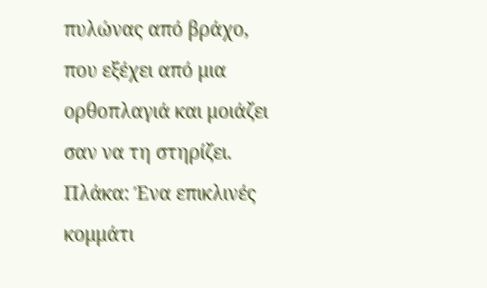πυλώνας από βράχο, που εξέχει από μια ορθοπλαγιά και μοιάζει σαν να τη στηρίζει.
Πλάκα: Ένα επικλινές κομμάτι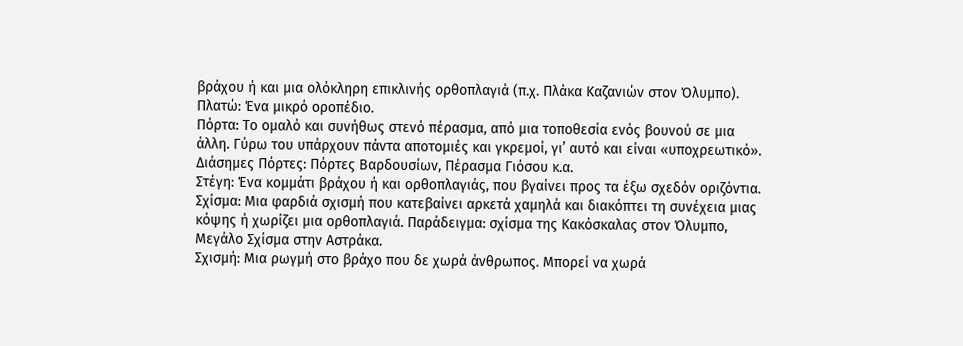βράχου ή και μια ολόκληρη επικλινής ορθοπλαγιά (π.χ. Πλάκα Καζανιών στον Όλυμπο).
Πλατώ: Ένα μικρό οροπέδιο.
Πόρτα: Το ομαλό και συνήθως στενό πέρασμα, από μια τοποθεσία ενός βουνού σε μια άλλη. Γύρω του υπάρχουν πάντα αποτομιές και γκρεμοί, γι’ αυτό και είναι «υποχρεωτικό». Διάσημες Πόρτες: Πόρτες Βαρδουσίων, Πέρασμα Γιόσου κ.α.
Στέγη: Ένα κομμάτι βράχου ή και ορθοπλαγιάς, που βγαίνει προς τα έξω σχεδόν οριζόντια.
Σχίσμα: Μια φαρδιά σχισμή που κατεβαίνει αρκετά χαμηλά και διακόπτει τη συνέχεια μιας κόψης ή χωρίζει μια ορθοπλαγιά. Παράδειγμα: σχίσμα της Κακόσκαλας στον Όλυμπο, Μεγάλο Σχίσμα στην Αστράκα.
Σχισμή: Μια ρωγμή στο βράχο που δε χωρά άνθρωπος. Μπορεί να χωρά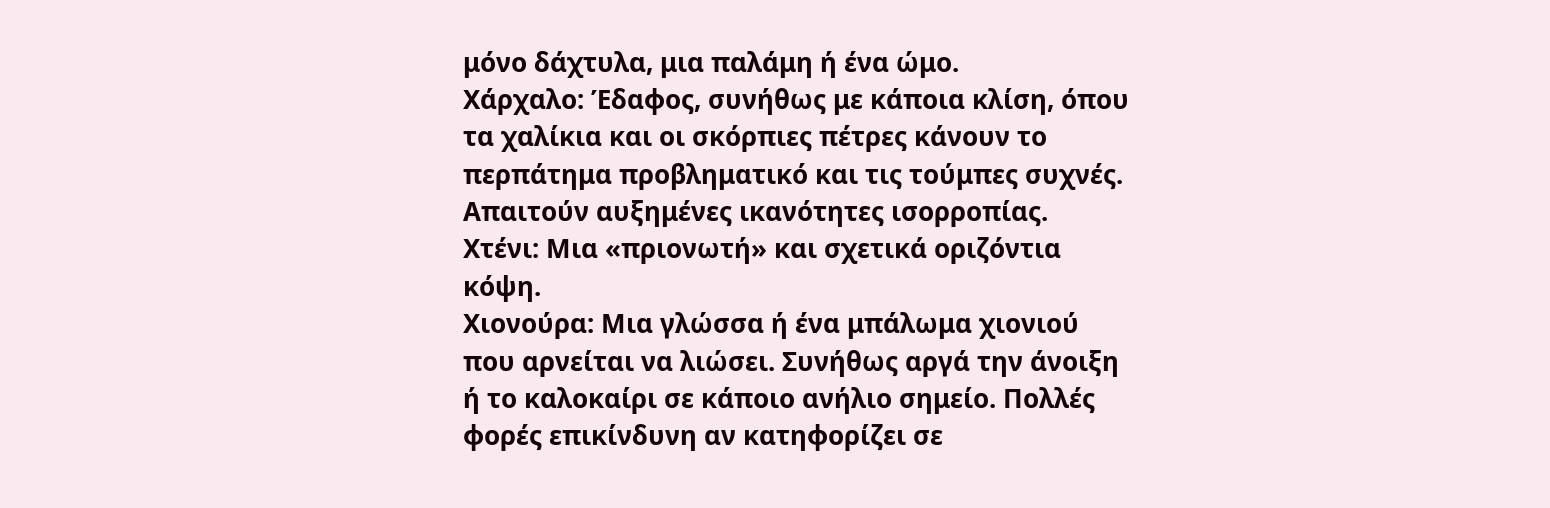μόνο δάχτυλα, μια παλάμη ή ένα ώμο.
Χάρχαλο: Έδαφος, συνήθως με κάποια κλίση, όπου τα χαλίκια και οι σκόρπιες πέτρες κάνουν το περπάτημα προβληματικό και τις τούμπες συχνές. Απαιτούν αυξημένες ικανότητες ισορροπίας.
Χτένι: Μια «πριονωτή» και σχετικά οριζόντια κόψη.
Χιονούρα: Μια γλώσσα ή ένα μπάλωμα χιονιού που αρνείται να λιώσει. Συνήθως αργά την άνοιξη ή το καλοκαίρι σε κάποιο ανήλιο σημείο. Πολλές φορές επικίνδυνη αν κατηφορίζει σε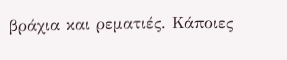βράχια και ρεματιές. Κάποιες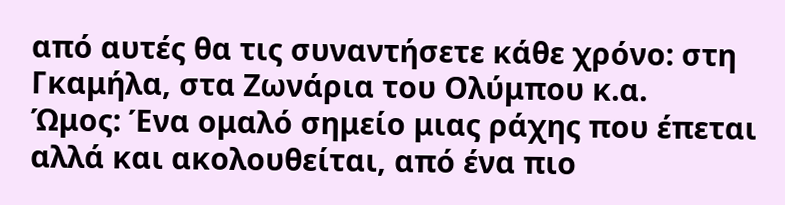από αυτές θα τις συναντήσετε κάθε χρόνο: στη Γκαμήλα, στα Ζωνάρια του Ολύμπου κ.α.
Ώμος: Ένα ομαλό σημείο μιας ράχης που έπεται αλλά και ακολουθείται, από ένα πιο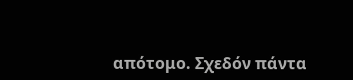απότομο. Σχεδόν πάντα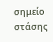σημείο στάσης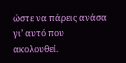ώστε να πάρεις ανάσα γι’ αυτό που ακολουθεί.